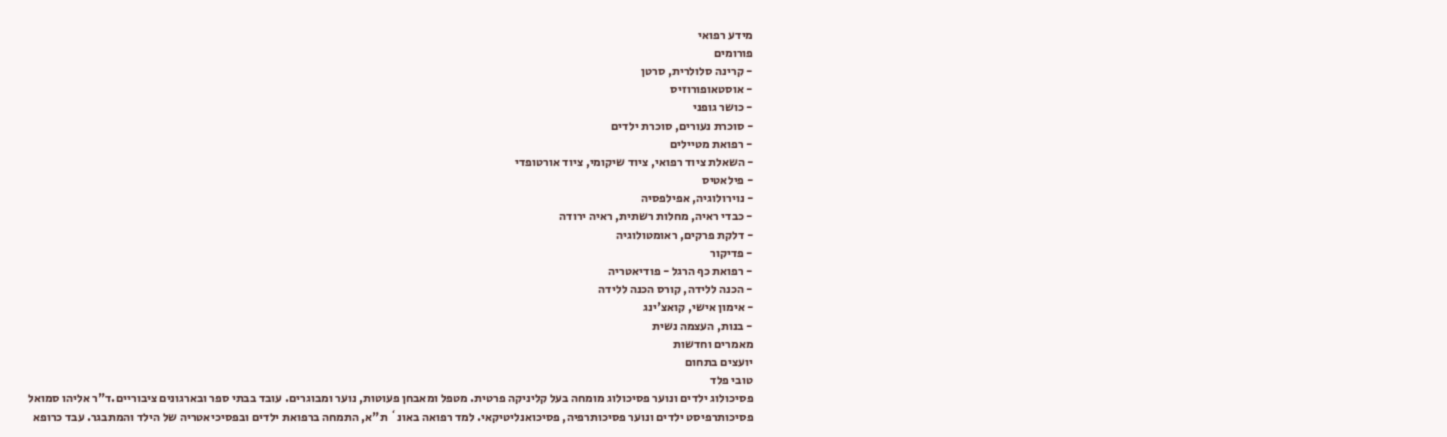מידע רפואי
פורומים
- קרינה סלולרית, סרטן
- אוסטאופורוזיס
- כושר גופני
- סוכרת נעורים, סוכרת ילדים
- רפואת מטיילים
- השאלת ציוד רפואי, ציוד שיקומי, ציוד אורטופדי
- פילאטיס
- נוירולוגיה, אפילפסיה
- כבדי ראיה, מחלות רשתית, ראיה ירודה
- דלקת פרקים, ראומטולוגיה
- פדיקור
- רפואת כף הרגל - פודיאטריה
- הכנה ללידה, קורס הכנה ללידה
- אימון אישי, קואצ'ינג
- בנות, העצמה נשית
מאמרים וחדשות
יועצים בתחום
טובי פלד
פסיכולוג ילדים ונוער פסיכולוג מומחה בעל קליניקה פרטית. מטפל ומאבחן פעוטות, נוער ומבוגרים. עובד בבתי ספר ובארגונים ציבוריים.ד"ר אליהו סמואל
פסיכותרפיסט ילדים ונוער פסיכותרפיה, פסיכואנליטיקאי. למד רפואה באונ` ת"א, התמחה ברפואת ילדים ובפסיכיאטריה של הילד והמתבגר. עבד כרופא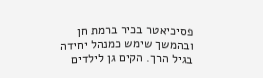פסיכיאטר בכיר ברמת חן ובהמשך שימש כמנהל יחידה בגיל הרך. הקים גן לילדים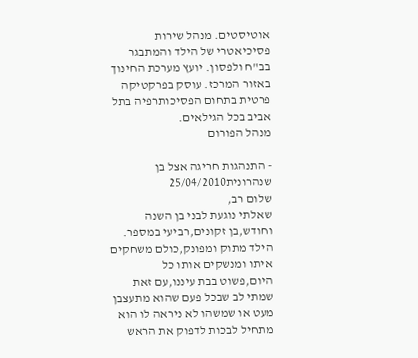אוטיסטים. מנהל שירות פסיכיאטרי של הילד והמתבגר בב"ח ולפסון. יועץ מערכת החינוך באזור המרכז. עוסק בפרקטיקה פרטית בתחום הפסיכותרפיה בתל אביב בכל הגילאים.
מנהל הפורום

- התנהגות חריגה אצל בן שנהרונית25/04/2010
שלום רב,
שאלתי נוגעת לבני בן השנה וחודש,בן זקונים,רביעי במספר.
הילד מתוק ומפונק,כולם משחקים איתו ומנשקים אותו כל היום,פשוט בבת עיננו,עם זאת שמתי לב שבכל פעם שהוא מתעצבן מעט או שמשהו לא ניראה לו הוא מתחיל לבכות לדפוק את הראש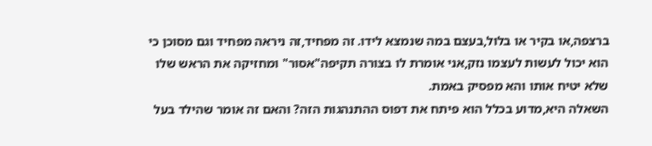ברצפה,או בקיר או בלול,בעצם במה שנמצא לידו. זה מפחיד,זה ניראה מפחיד וגם מסוכן כי הוא יכול לעשות לעצמו נזק,אני אומרת לו בצורה תקיפה"אסור" ומחזיקה את הראש שלו שלא יטיח אותו והא מפסיק באמת.
השאלה היא,מדוע בכלל הוא פיתח את דפוס ההתנהגות הזה? והאם זה אומר שהילד בעל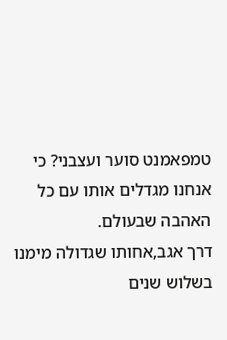טמפאמנט סוער ועצבני? כי אנחנו מגדלים אותו עם כל האהבה שבעולם.
דרך אגב,אחותו שגדולה מימנו בשלוש שנים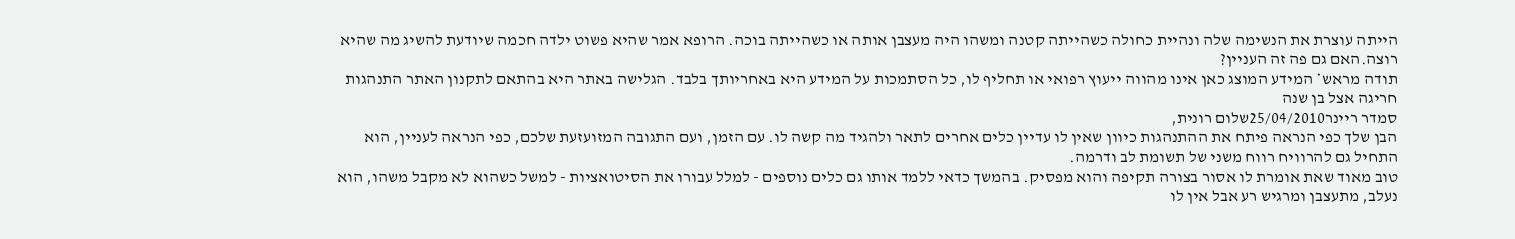הייתה עוצרת את הנשימה שלה ונהיית כחולה כשהייתה קטנה ומשהו היה מעצבן אותה או כשהייתה בוכה. הרופא אמר שהיא פשוט ילדה חכמה שיודעת להשיג מה שהיא רוצה.האם גם פה זה העניין?
תודה מראש* המידע המוצג כאן אינו מהווה ייעוץ רפואי או תחליף לו, כל הסתמכות על המידע היא באחריותך בלבד. הגלישה באתר היא בהתאם לתקנון האתר התנהגות חריגה אצל בן שנה
סמדר ריינר25/04/2010שלום רונית,
הבן שלך כפי הנראה פיתח את ההתנהגות כיוון שאין לו עדיין כלים אחרים לתאר ולהגיד מה קשה לו. עם הזמן, ועם התגובה המזועזעת שלכם, כפי הנראה לעניין, הוא התחיל גם להרוויח רווח משני של תשומת לב ודרמה.
טוב מאוד שאת אומרת לו אסור בצורה תקיפה והוא מפסיק. בהמשך כדאי ללמד אותו גם כלים נוספים - למלל עבורו את הסיטואציות - למשל כשהוא לא מקבל משהו, הוא נעלב, מתעצבן ומרגיש רע אבל אין לו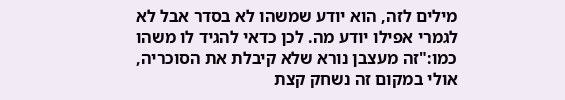מילים לזה, הוא יודע שמשהו לא בסדר אבל לא לגמרי אפילו יודע מה. לכן כדאי להגיד לו משהו כמו:"זה מעצבן נורא שלא קיבלת את הסוכריה, אולי במקום זה נשחק קצת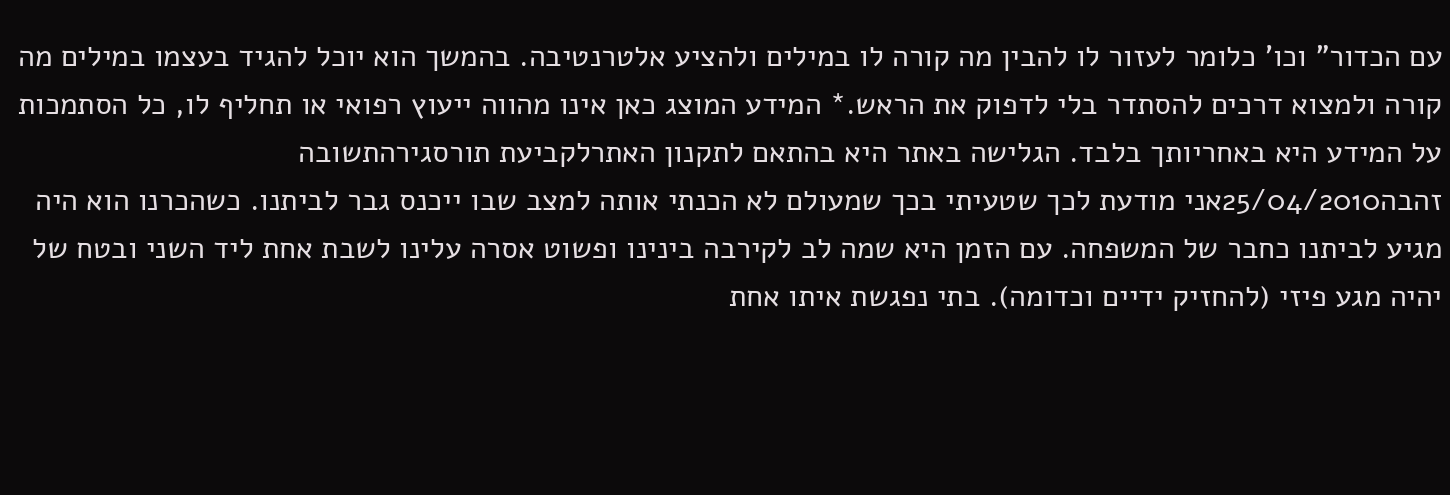עם הכדור" וכו' כלומר לעזור לו להבין מה קורה לו במילים ולהציע אלטרנטיבה. בהמשך הוא יוכל להגיד בעצמו במילים מה קורה ולמצוא דרכים להסתדר בלי לדפוק את הראש.* המידע המוצג כאן אינו מהווה ייעוץ רפואי או תחליף לו, כל הסתמכות על המידע היא באחריותך בלבד. הגלישה באתר היא בהתאם לתקנון האתרלקביעת תורסגירהתשובה
זהבה25/04/2010אני מודעת לכך שטעיתי בכך שמעולם לא הכנתי אותה למצב שבו ייכנס גבר לביתנו. כשהכרנו הוא היה מגיע לביתנו כחבר של המשפחה. עם הזמן היא שמה לב לקירבה בינינו ופשוט אסרה עלינו לשבת אחת ליד השני ובטח של יהיה מגע פיזי (להחזיק ידיים וכדומה). בתי נפגשת איתו אחת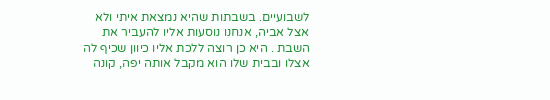לשבועיים. בשבתות שהיא נמצאת איתי ולא אצל אביה, אנחנו נוסעות אליו להעביר את השבת . היא כן רוצה ללכת אליו כיוון שכיף לה אצלו ובבית שלו הוא מקבל אותה יפה, קונה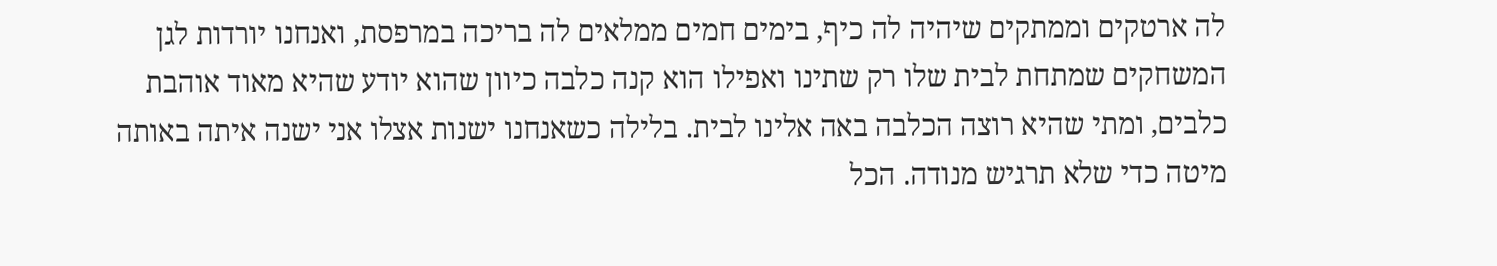לה ארטקים וממתקים שיהיה לה כיף, בימים חמים ממלאים לה בריכה במרפסת, ואנחנו יורדות לגן המשחקים שמתחת לבית שלו רק שתינו ואפילו הוא קנה כלבה כיוון שהוא יודע שהיא מאוד אוהבת כלבים, ומתי שהיא רוצה הכלבה באה אלינו לבית. בלילה כשאנחנו ישנות אצלו אני ישנה איתה באותה מיטה כדי שלא תרגיש מנודה. הכל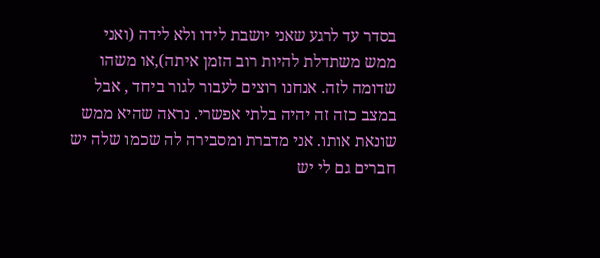בסדר עד לרגע שאני יושבת לידו ולא לידה (ואני ממש משתדלת להיות רוב הזמן איתה),או משהו שדומה לזה. אנחנו רוצים לעבור לגור ביחד , אבל במצב כזה זה יהיה בלתי אפשרי. נראה שהיא ממש שונאת אותו. אני מדברת ומסבירה לה שכמו שלה יש חברים גם לי יש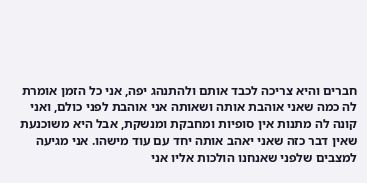חברים והיא צריכה לכבד אותם ולהתנהג יפה, אני כל הזמן אומרת לה כמה שאני אוהבת אותה ושאותה אני אוהבת לפני כולם, ואני קונה לה מתנות אין סופיות ומחבקת ומנשקת, אבל היא משוכנעת שאין דבר כזה שאני יאהב אותה יחד עם עוד מישהו. אני מגיעה למצבים שלפני שאנחנו הולכות אליו אני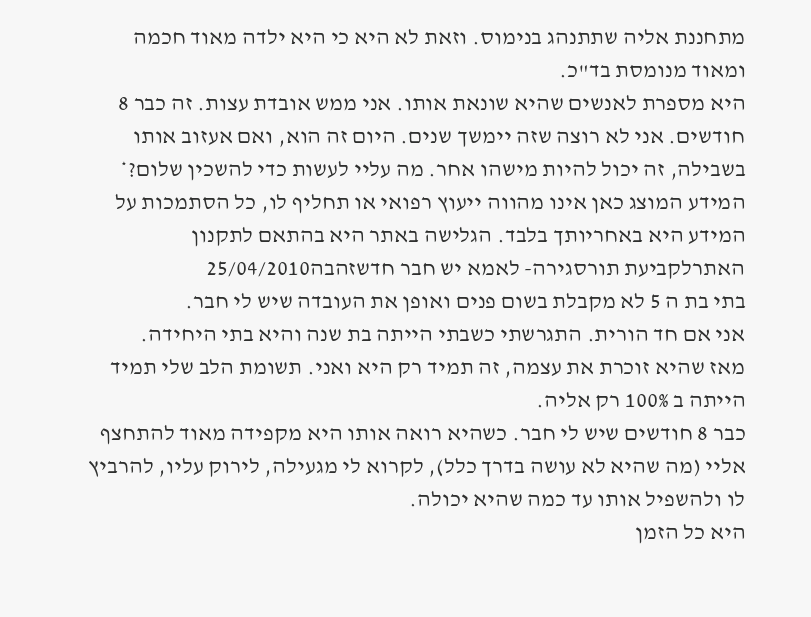מתחננת אליה שתתנהג בנימוס. וזאת לא היא כי היא ילדה מאוד חכמה ומאוד מנומסת בד"כ.
היא מספרת לאנשים שהיא שונאת אותו. אני ממש אובדת עצות. זה כבר 8 חודשים. אני לא רוצה שזה יימשך שנים. היום זה הוא, ואם אעזוב אותו בשבילה, זה יכול להיות מישהו אחר. מה עליי לעשות כדי להשכין שלום?* המידע המוצג כאן אינו מהווה ייעוץ רפואי או תחליף לו, כל הסתמכות על המידע היא באחריותך בלבד. הגלישה באתר היא בהתאם לתקנון האתרלקביעת תורסגירה- לאמא יש חבר חדשזהבה25/04/2010
בתי בת ה 5 לא מקבלת בשום פנים ואופן את העובדה שיש לי חבר.
אני אם חד הורית. התגרשתי כשבתי הייתה בת שנה והיא בתי היחידה.
מאז שהיא זוכרת את עצמה, זה תמיד רק היא ואני. תשומת הלב שלי תמיד הייתה ב 100% רק אליה.
כבר 8 חודשים שיש לי חבר. כשהיא רואה אותו היא מקפידה מאוד להתחצף אליי (מה שהיא לא עושה בדרך כלל), לקרוא לי מגעילה, לירוק עליו, להרביץ לו ולהשפיל אותו עד כמה שהיא יכולה.
היא כל הזמן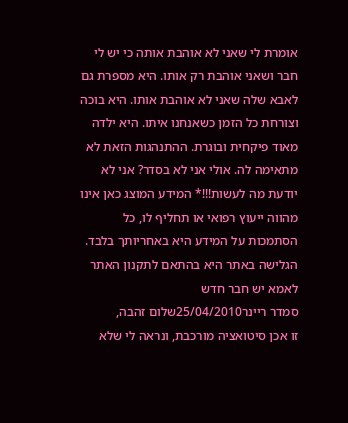אומרת לי שאני לא אוהבת אותה כי יש לי חבר ושאני אוהבת רק אותו. היא מספרת גם לאבא שלה שאני לא אוהבת אותו. היא בוכה וצורחת כל הזמן כשאנחנו איתו. היא ילדה מאוד פיקחית ובוגרת. ההתנהגות הזאת לא מתאימה לה. אולי אני לא בסדר? אני לא יודעת מה לעשות!!!* המידע המוצג כאן אינו מהווה ייעוץ רפואי או תחליף לו, כל הסתמכות על המידע היא באחריותך בלבד. הגלישה באתר היא בהתאם לתקנון האתר לאמא יש חבר חדש
סמדר ריינר25/04/2010שלום זהבה,
זו אכן סיטואציה מורכבת, ונראה לי שלא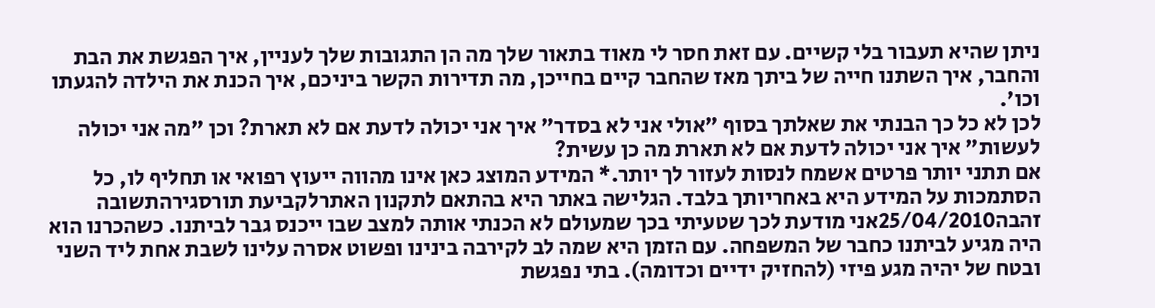ניתן שהיא תעבור בלי קשיים. עם זאת חסר לי מאוד בתאור שלך מה הן התגובות שלך לעניין, איך הפגשת את הבת והחבר, איך השתנו חייה של ביתך מאז שהחבר קיים בחייכן, מה תדירות הקשר ביניכם, איך הכנת את הילדה להגעתו וכו'.
לכן לא כל כך הבנתי את שאלתך בסוף "אולי אני לא בסדר" איך אני יכולה לדעת אם לא תארת? וכן "מה אני יכולה לעשות" איך אני יכולה לדעת אם לא תארת מה כן עשית?
אם תתני יותר פרטים אשמח לנסות לעזור לך יותר.* המידע המוצג כאן אינו מהווה ייעוץ רפואי או תחליף לו, כל הסתמכות על המידע היא באחריותך בלבד. הגלישה באתר היא בהתאם לתקנון האתרלקביעת תורסגירהתשובה
זהבה25/04/2010אני מודעת לכך שטעיתי בכך שמעולם לא הכנתי אותה למצב שבו ייכנס גבר לביתנו. כשהכרנו הוא היה מגיע לביתנו כחבר של המשפחה. עם הזמן היא שמה לב לקירבה בינינו ופשוט אסרה עלינו לשבת אחת ליד השני ובטח של יהיה מגע פיזי (להחזיק ידיים וכדומה). בתי נפגשת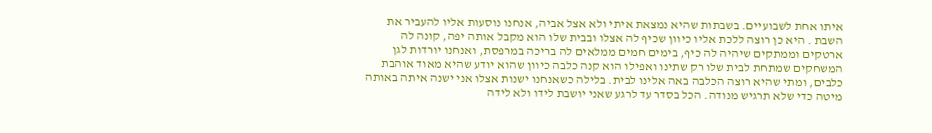איתו אחת לשבועיים. בשבתות שהיא נמצאת איתי ולא אצל אביה, אנחנו נוסעות אליו להעביר את השבת . היא כן רוצה ללכת אליו כיוון שכיף לה אצלו ובבית שלו הוא מקבל אותה יפה, קונה לה ארטקים וממתקים שיהיה לה כיף, בימים חמים ממלאים לה בריכה במרפסת, ואנחנו יורדות לגן המשחקים שמתחת לבית שלו רק שתינו ואפילו הוא קנה כלבה כיוון שהוא יודע שהיא מאוד אוהבת כלבים, ומתי שהיא רוצה הכלבה באה אלינו לבית. בלילה כשאנחנו ישנות אצלו אני ישנה איתה באותה מיטה כדי שלא תרגיש מנודה. הכל בסדר עד לרגע שאני יושבת לידו ולא לידה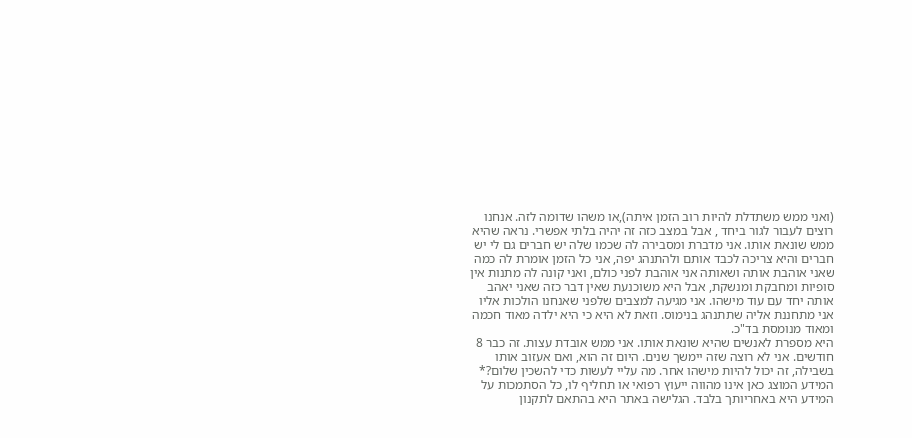(ואני ממש משתדלת להיות רוב הזמן איתה),או משהו שדומה לזה. אנחנו רוצים לעבור לגור ביחד , אבל במצב כזה זה יהיה בלתי אפשרי. נראה שהיא ממש שונאת אותו. אני מדברת ומסבירה לה שכמו שלה יש חברים גם לי יש חברים והיא צריכה לכבד אותם ולהתנהג יפה, אני כל הזמן אומרת לה כמה שאני אוהבת אותה ושאותה אני אוהבת לפני כולם, ואני קונה לה מתנות אין סופיות ומחבקת ומנשקת, אבל היא משוכנעת שאין דבר כזה שאני יאהב אותה יחד עם עוד מישהו. אני מגיעה למצבים שלפני שאנחנו הולכות אליו אני מתחננת אליה שתתנהג בנימוס. וזאת לא היא כי היא ילדה מאוד חכמה ומאוד מנומסת בד"כ.
היא מספרת לאנשים שהיא שונאת אותו. אני ממש אובדת עצות. זה כבר 8 חודשים. אני לא רוצה שזה יימשך שנים. היום זה הוא, ואם אעזוב אותו בשבילה, זה יכול להיות מישהו אחר. מה עליי לעשות כדי להשכין שלום?* המידע המוצג כאן אינו מהווה ייעוץ רפואי או תחליף לו, כל הסתמכות על המידע היא באחריותך בלבד. הגלישה באתר היא בהתאם לתקנון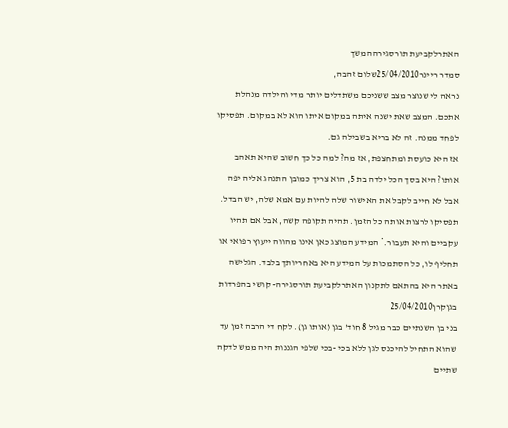האתרלקביעת תורסגירההמשך
סמדר ריינר25/04/2010שלום זהבה,
נראה לי שנוצר מצב ששניכם משתדלים יותר מדי והילדה מנהלת אתכם. המצב שאת ישנה איתה במקום איתו הוא לא במקום. תפסיקו לפחד ממנה. זה לא בריא בשבילה גם.
אז היא כועסת ומתחצפת, אז מה? למה כל כך חשוב שהיא תאהב אותו? היא בסך הכל ילדה בת 5, הוא צריך כמובן התנהג אליה יפה אבל לא חייב לקבל את האישור שלה להיות עם אמא שלה, יש הבדל.
תפסיקו לרצות אותה כל הזמן. תהיה תקופה קשה, אבל אם תהיו עקביים והיא תעבור.* המידע המוצג כאן אינו מהווה ייעוץ רפואי או תחליף לו, כל הסתמכות על המידע היא באחריותך בלבד. הגלישה באתר היא בהתאם לתקנון האתרלקביעת תורסגירה- קושי בהפרדות בגןקרן25/04/2010
בני בן השנתיים כבר מגיל 8 חוד' בגן (אותו גן). לקח די הרבה זמן עד שהוא התחיל להיכנס לגן ללא בכי -בכי שלפי הגננות היה ממש לדקה שתיים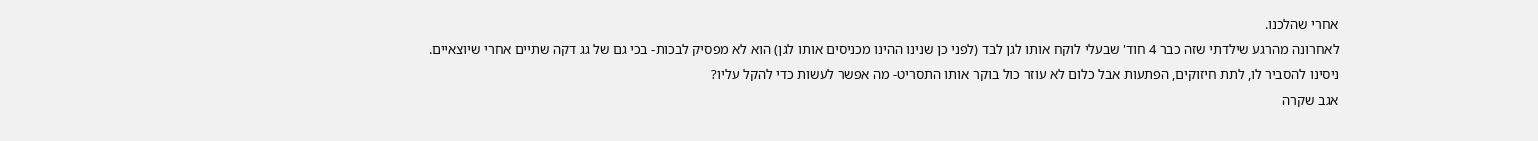אחרי שהלכנו.
לאחרונה מהרגע שילדתי שזה כבר 4 חוד' שבעלי לוקח אותו לגן לבד (לפני כן שנינו ההינו מכניסים אותו לגן) הוא לא מפסיק לבכות- בכי גם של גג דקה שתיים אחרי שיוצאיים.
ניסינו להסביר לו, לתת חיזוקים, הפתעות אבל כלום לא עוזר כול בוקר אותו התסריט- מה אפשר לעשות כדי להקל עליו?
אגב שקרה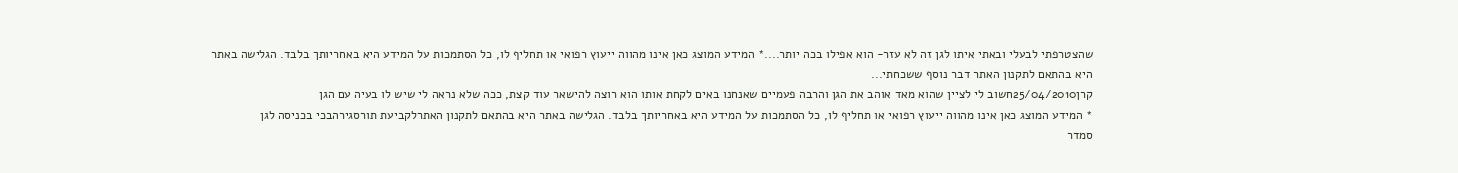שהצטרפתי לבעלי ובאתי איתו לגן זה לא עזר- הוא אפילו בכה יותר....* המידע המוצג כאן אינו מהווה ייעוץ רפואי או תחליף לו, כל הסתמכות על המידע היא באחריותך בלבד. הגלישה באתר היא בהתאם לתקנון האתר דבר נוסף ששכחתי...
קרן25/04/2010חשוב לי לציין שהוא מאד אוהב את הגן והרבה פעמיים שאנחנו באים לקחת אותו הוא רוצה להישאר עוד קצת, ככה שלא נראה לי שיש לו בעיה עם הגן
* המידע המוצג כאן אינו מהווה ייעוץ רפואי או תחליף לו, כל הסתמכות על המידע היא באחריותך בלבד. הגלישה באתר היא בהתאם לתקנון האתרלקביעת תורסגירהבכי בכניסה לגן
סמדר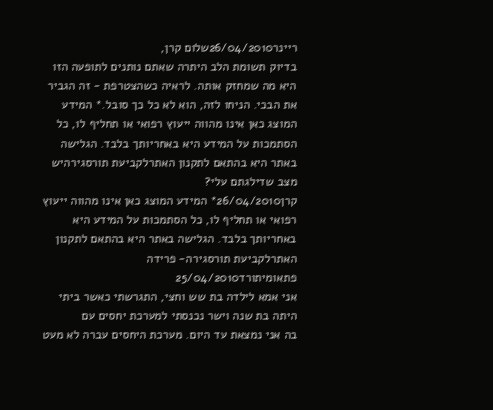ריינר26/04/2010שלום קרן,
בדיוק תשומת הלב היתרה שאתם נותנים לתופעה הזו היא מה שמחזק אותה. לראיה כשהצטרפת - זה הגביר את הבכי. הניחו לזה, הוא לא כל כך סובל.* המידע המוצג כאן אינו מהווה ייעוץ רפואי או תחליף לו, כל הסתמכות על המידע היא באחריותך בלבד. הגלישה באתר היא בהתאם לתקנון האתרלקביעת תורסגירהיש מצב שדילגתם עלי?
קרן26/04/2010* המידע המוצג כאן אינו מהווה ייעוץ רפואי או תחליף לו, כל הסתמכות על המידע היא באחריותך בלבד. הגלישה באתר היא בהתאם לתקנון האתרלקביעת תורסגירה- פרידה פתאומיתורד25/04/2010
אני אמא לילדה בת שש וחצי, התגרשתי כאשר ביתי היתה בת שנה וישר נכנסתי למערכת יחסים עם
בה אני נמצאת עד היום. מערכת היחסים עברה לא מעט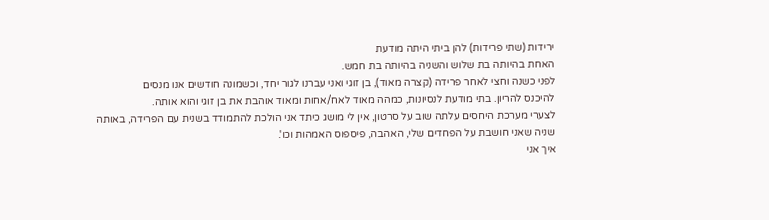ירידות (שתי פרידות) להן ביתי היתה מודעת
האחת בהיותה בת שלוש והשניה בהיותה בת חמש.
לפני כשנה וחצי לאחר פרידה (קצרה מאוד), בן זוגי ואני עברנו לגור יחד, וכשמונה חודשים אנו מנסים
להיכנס להריון. בתי מודעת לנסיונות, כמהה מאוד לאח/אחות ומאוד אוהבת את בן זוגי והוא אותה.
לצערי מערכת היחסים עלתה שוב על סרטון, אין לי מושג כיתד אני הולכת להתמודד בשנית עם הפרידה, באותה שניה שאני חושבת על הפחדים שלי, האהבה, פיספוס האמהות וכו'.
איך אני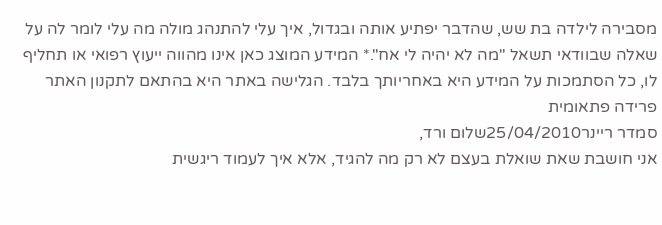מסבירה לילדה בת שש, שהדבר יפתיע אותה ובגדול, איך עלי להתנהג מולה מה עלי לומר לה על שאלה שבוודאי תשאל "מה לא יהיה לי אח".* המידע המוצג כאן אינו מהווה ייעוץ רפואי או תחליף לו, כל הסתמכות על המידע היא באחריותך בלבד. הגלישה באתר היא בהתאם לתקנון האתר פרידה פתאומית
סמדר ריינר25/04/2010שלום ורד,
אני חושבת שאת שואלת בעצם לא רק מה להגיד, אלא איך לעמוד ריגשית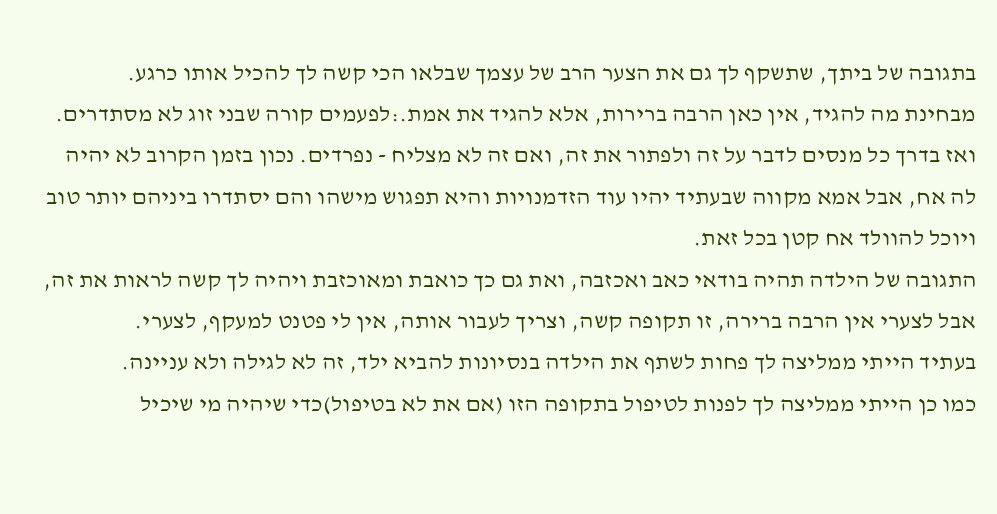בתגובה של ביתך, שתשקף לך גם את הצער הרב של עצמך שבלאו הכי קשה לך להכיל אותו כרגע.
מבחינת מה להגיד, אין כאן הרבה ברירות, אלא להגיד את אמת.:לפעמים קורה שבני זוג לא מסתדרים. ואז בדרך כל מנסים לדבר על זה ולפתור את זה, ואם זה לא מצליח - נפרדים. נכון בזמן הקרוב לא יהיה לה אח, אבל אמא מקווה שבעתיד יהיו עוד הזדמנויות והיא תפגוש מישהו והם יסתדרו ביניהם יותר טוב ויוכל להוולד אח קטן בכל זאת.
התגובה של הילדה תהיה בודאי כאב ואכזבה, ואת גם כך כואבת ומאוכזבת ויהיה לך קשה לראות את זה, אבל לצערי אין הרבה ברירה, זו תקופה קשה, וצריך לעבור אותה, אין לי פטנט למעקף, לצערי.
בעתיד הייתי ממליצה לך פחות לשתף את הילדה בנסיונות להביא ילד, זה לא לגילה ולא עניינה.
כמו כן הייתי ממליצה לך לפנות לטיפול בתקופה הזו (אם את לא בטיפול)כדי שיהיה מי שיכיל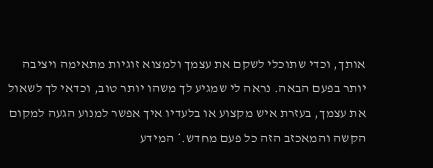אותך, וכדי שתוכלי לשקם את עצמך ולמצוא זוגיות מתאימה ויציבה יותר בפעם הבאה. נראה לי שמגיע לך משהו יותר טוב, וכדאי לך לשאול את עצמך, בעזרת איש מקצוע או בלעדיו איך אפשר למנוע הגעה למקום הקשה והמאכזב הזה כל פעם מחדש.* המידע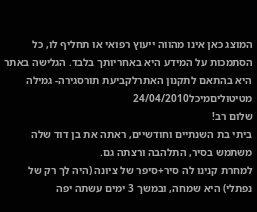המוצג כאן אינו מהווה ייעוץ רפואי או תחליף לו, כל הסתמכות על המידע היא באחריותך בלבד. הגלישה באתר היא בהתאם לתקנון האתרלקביעת תורסגירה- גמילה מטיטוליםמיכל24/04/2010
שלום רב!
ביתי בת השנתיים וחודשיים, ראתה את בן דוד שלה משתמש בסיר, התלהבה ורצתה גם.
למחרת קנינו לה סיר+סיפר של ציונה (היה לך רק של נפתלי) היא שמחה, ובמשך 3 ימים עשתה יפה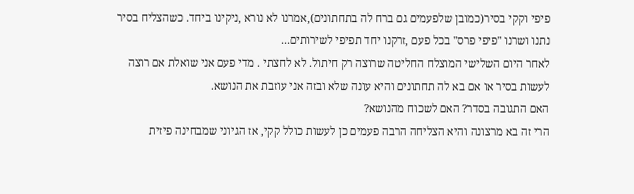פיפי וקקי בסיר(כמובן שלפעמים גם ברח לה בתחתונים),אמרנו לא נורא ,ניקינו ביחד. כשהצליח בסיר נתנו ושרנו "פיפי פרס" בכל פעם ,זרקנו יחד תפיפי לשירותים...
לאחר היום השלישי המוצלח החליטה שרוצה רק חיתול. לא לחצתי . מדי פעם אני שואלת אם רוצה לעשות בסיר או אם בא לה תחתונים והיא עונה שלא ובזה אני עוזבת את הנושא.
האם התגובה בסדר? האם לשכוח מהנושא?
הרי זה בא מרצונה והיא הצליחה הרבה פעמים כן לעשות כולל קקי, אז הגיוני שמבחינה פיזית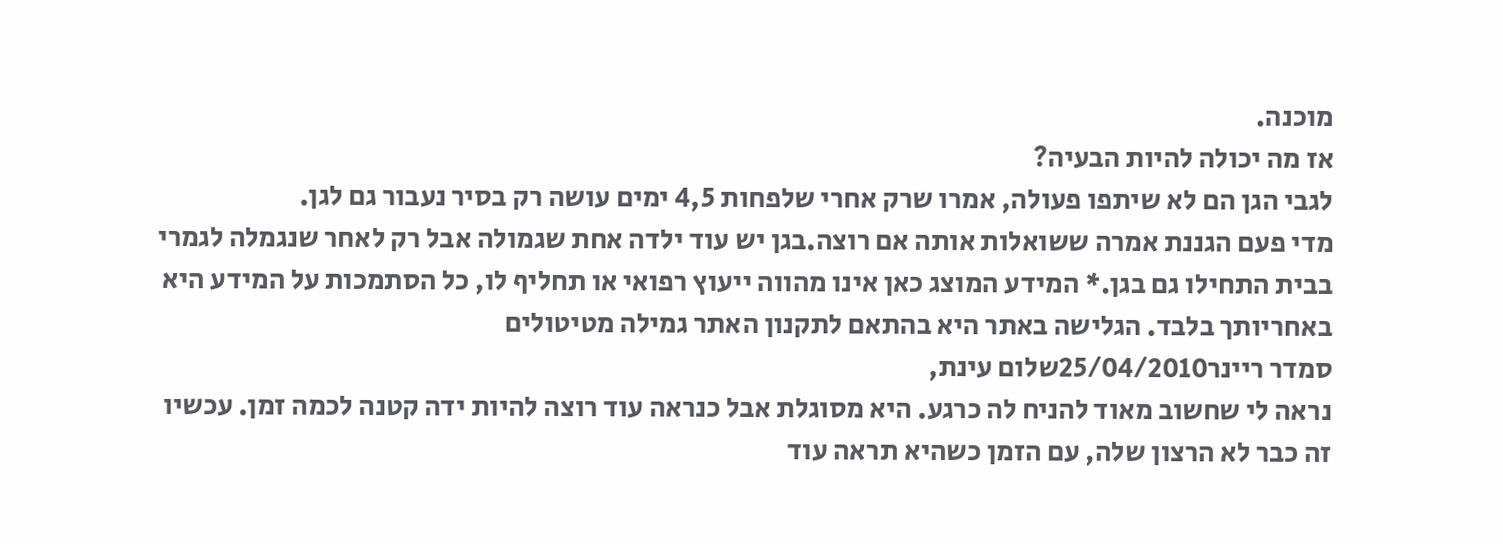מוכנה.
אז מה יכולה להיות הבעיה?
לגבי הגן הם לא שיתפו פעולה, אמרו שרק אחרי שלפחות 4,5 ימים עושה רק בסיר נעבור גם לגן.
מדי פעם הגננת אמרה ששואלות אותה אם רוצה.בגן יש עוד ילדה אחת שגמולה אבל רק לאחר שנגמלה לגמרי בבית התחילו גם בגן.* המידע המוצג כאן אינו מהווה ייעוץ רפואי או תחליף לו, כל הסתמכות על המידע היא באחריותך בלבד. הגלישה באתר היא בהתאם לתקנון האתר גמילה מטיטולים
סמדר ריינר25/04/2010שלום עינת,
נראה לי שחשוב מאוד להניח לה כרגע. היא מסוגלת אבל כנראה עוד רוצה להיות ידה קטנה לכמה זמן. עכשיו זה כבר לא הרצון שלה, עם הזמן כשהיא תראה עוד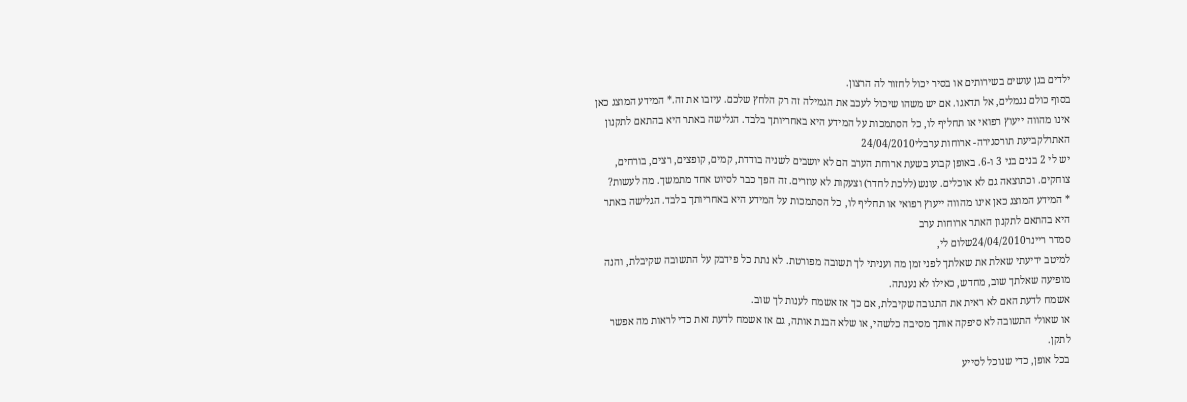ילדים בגן עושים בשירותים או בסיר יכול לחזור לה הרצון.
בסוף כולם נגמלים, אל תדאגו. אם יש משהו שיכול לעכב את הגמילה זה רק הלחץ שלכם. עיזבו את זה.* המידע המוצג כאן אינו מהווה ייעוץ רפואי או תחליף לו, כל הסתמכות על המידע היא באחריותך בלבד. הגלישה באתר היא בהתאם לתקנון האתרלקביעת תורסגירה- ארוחות ערבלי24/04/2010
יש לי 2 בנים בני 3 ו-6. באופן קבוע בשעת ארוחת הערב הם לא יושבים לשניה בודדת, קמים, קופצים, רצים, בורחים, צוחקים. וכתוצאה גם לא אוכלים. עונש (ללכת לחדר) וצעקות לא עוזרים. זה הפך כבר לסיוט אחד מתמשך. מה לעשות?
* המידע המוצג כאן אינו מהווה ייעוץ רפואי או תחליף לו, כל הסתמכות על המידע היא באחריותך בלבד. הגלישה באתר היא בהתאם לתקנון האתר ארוחות ערב
סמדר ריינר24/04/2010שלום לי,
למיטב ידיעתי שאלת את שאלתך לפני זמן מה ועניתי לך תשובה מפורטת. לא נתת כל פידבק על התשובה שקיבלת, והנה מופיעה שאלתך שוב, מחדש, כאילו לא נענתה.
אשמח לדעת האם לא ראית את התגובה שקיבלת, אם כך אז אשמח לענות לך שוב.
או שאולי התשובה לא סיפקה אותך מסיבה כלשהי, או שלא הבנת אותה, גם אז אשמח לדעת זאת כדי לראות מה אפשר לתקן.
בכל אופן, כדי שנוכל לסייע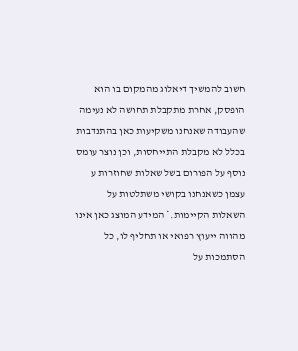חשוב להמשיך דיאלוג מהמקום בו הוא הופסק, אחרת מתקבלת תחושה לא נעימה שהעבודה שאנחנו משקיעות כאן בהתנדבות בכלל לא מקבלת התייחסות, וכן נוצר עומס נוסף על הפורום בשל שאלות שחוזרות ע עצמן כשאנחנו בקושי משתלטות על השאלות הקיימות.* המידע המוצג כאן אינו מהווה ייעוץ רפואי או תחליף לו, כל הסתמכות על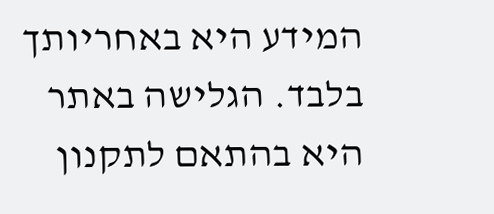המידע היא באחריותך בלבד. הגלישה באתר היא בהתאם לתקנון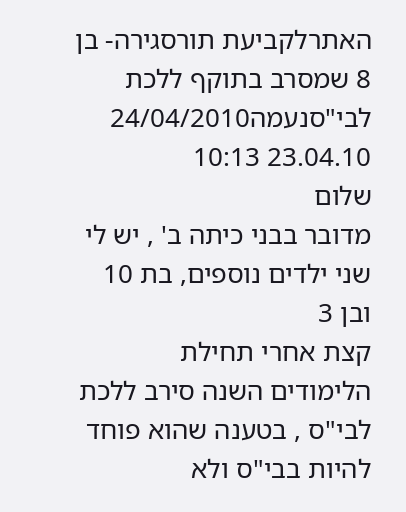האתרלקביעת תורסגירה- בן 8 שמסרב בתוקף ללכת לבי"סנעמה24/04/2010
23.04.10 10:13
שלום
מדובר בבני כיתה ב' , יש לי שני ילדים נוספים, בת 10 ובן 3
קצת אחרי תחילת הלימודים השנה סירב ללכת לבי"ס , בטענה שהוא פוחד להיות בבי"ס ולא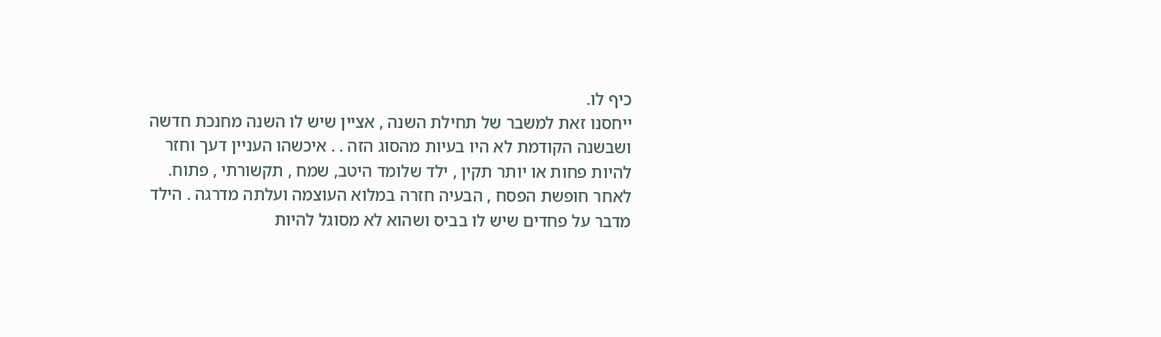כיף לו.
ייחסנו זאת למשבר של תחילת השנה , אציין שיש לו השנה מחנכת חדשה ושבשנה הקודמת לא היו בעיות מהסוג הזה . . איכשהו העניין דעך וחזר להיות פחות או יותר תקין , ילד שלומד היטב, שמח , תקשורתי , פתוח.
לאחר חופשת הפסח , הבעיה חזרה במלוא העוצמה ועלתה מדרגה . הילד מדבר על פחדים שיש לו בביס ושהוא לא מסוגל להיות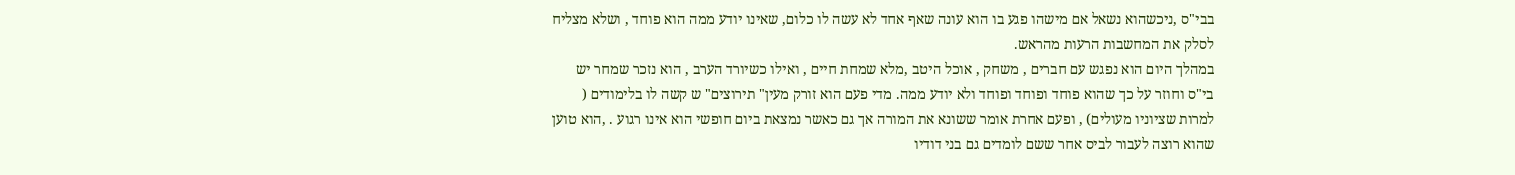בבי"ס ,ניכשהוא נשאל אם מישהו פגע בו הוא עונה שאף אחד לא עשה לו כלום, שאינו יודע ממה הוא פוחד , ושלא מצליח לסלק את המחשבות הרעות מהראש.
במהלך היום הוא נפגש עם חברים , משחק , אוכל היטב ,מלא שמחת חיים , ואילו כשיורד הערב , הוא נזכר שמחר יש בי"ס וחוזר על כך שהוא פוחד ופוחד ופוחד ולא יודע ממה. מדי פעם הוא זורק מעין" תירוצים" ש קשה לו בלימודים ( למרות שציוניו מעולים) , ופעם אחרת אומר ששונא את המורה אך גם כאשר נמצאת ביום חופשי הוא אינו רגוע . ,הוא טוען שהוא רוצה לעבור לביס אחר ששם לומדים גם בני דודיו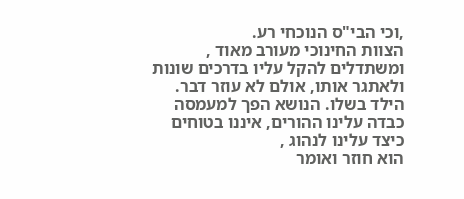,וכי הבי"ס הנוכחי רע.
הצוות החינוכי מעורב מאוד , ומשתדלים להקל עליו בדרכים שונות ולאתגר אותו, אולם לא עוזר דבר.
הילד בשלו. הנושא הפך למעמסה כבדה עלינו ההורים, איננו בטוחים כיצד עלינו לנהוג ,
הוא חוזר ואומר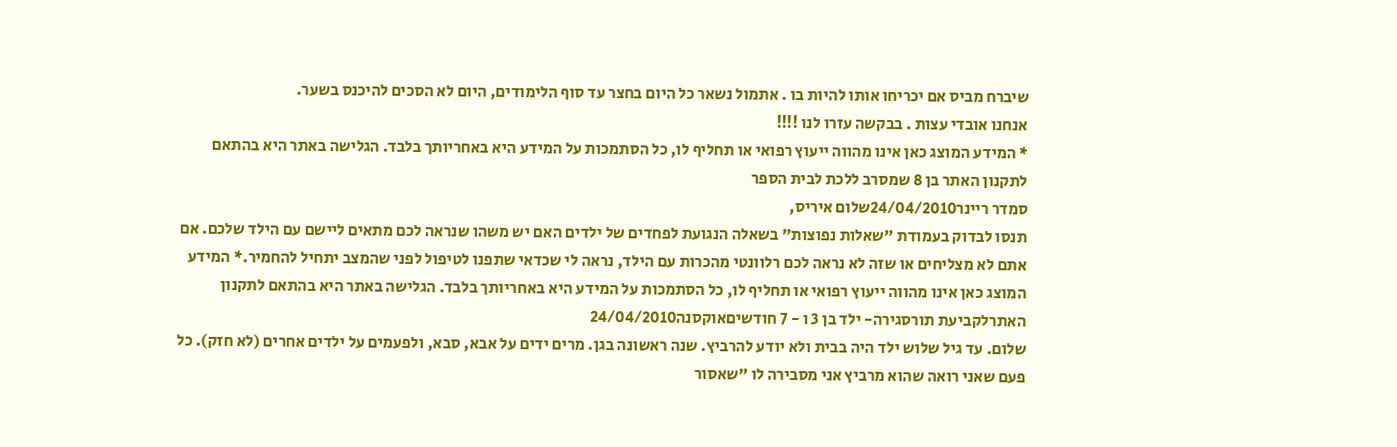שיברח מביס אם יכריחו אותו להיות בו . אתמול נשאר כל היום בחצר עד סוף הלימודים, היום לא הסכים להיכנס בשער.
אנחנו אובדי עצות . בבקשה עזרו לנו !!!!
* המידע המוצג כאן אינו מהווה ייעוץ רפואי או תחליף לו, כל הסתמכות על המידע היא באחריותך בלבד. הגלישה באתר היא בהתאם לתקנון האתר בן 8 שמסרב ללכת לבית הספר
סמדר ריינר24/04/2010שלום איריס,
תנסו לבדוק בעמודת "שאלות נפוצות" בשאלה הנגועת לפחדים של ילדים האם יש משהו שנראה לכם מתאים ליישם עם הילד שלכם. אם אתם לא מצליחים או שזה לא נראה לכם רלוונטי מהכרות עם הילד, נראה לי שכדאי שתפנו לטיפול לפני שהמצב יתחיל להחמיר.* המידע המוצג כאן אינו מהווה ייעוץ רפואי או תחליף לו, כל הסתמכות על המידע היא באחריותך בלבד. הגלישה באתר היא בהתאם לתקנון האתרלקביעת תורסגירה- ילד בן 3 ו - 7 חודשיםאוקסנה24/04/2010
שלום. עד גיל שלוש ילד היה בבית ולא יודע להרביץ. שנה ראשונה בגן. מרים ידים על אבא, סבא, ולפעמים על ילדים אחרים (לא חזק). כל פעם שאני רואה שהוא מרביץ אני מסבירה לו "שאסור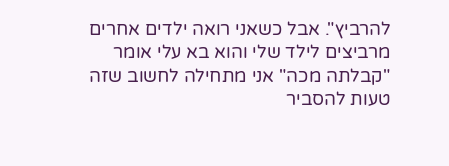להרביץ". אבל כשאני רואה ילדים אחרים מרביצים לילד שלי והוא בא עלי אומר "קבלתה מכה" אני מתחילה לחשוב שזה טעות להסביר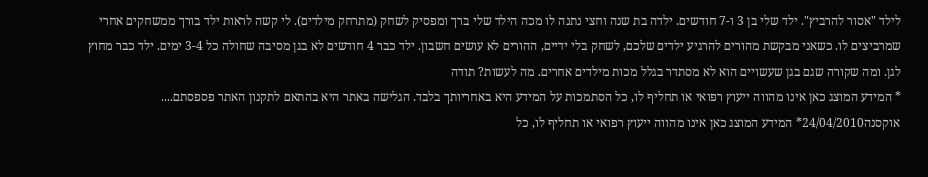לילד "אסור להרביץ". ילד שלי בן 3 ו-7 חודשים. ילדה בת שנה וחצי נתנה לו מכה הילד שלי ברך ומפסיק לשחק (מתרחק מילדים). לי קשה לראות ילד בורך ממשחקים אחרי שמרביצים לו. כשאני מבקשת מהורים להרגיע ילדים שלכם, לשחק בלי ידיים, ההורים לא עושים חשבון. ילד כבר 4 חודשים לא בגן מסיבה שחולה כל 3-4 ימים. ילד כבר מחוץ לגן. ומה שקורה שגם בגן שעשויים הוא לא מסתדר בגלל מכות מילדים אחרים. מה לעשות? תודה
* המידע המוצג כאן אינו מהווה ייעוץ רפואי או תחליף לו, כל הסתמכות על המידע היא באחריותך בלבד. הגלישה באתר היא בהתאם לתקנון האתר פספסתם....
אוקסנה24/04/2010* המידע המוצג כאן אינו מהווה ייעוץ רפואי או תחליף לו, כל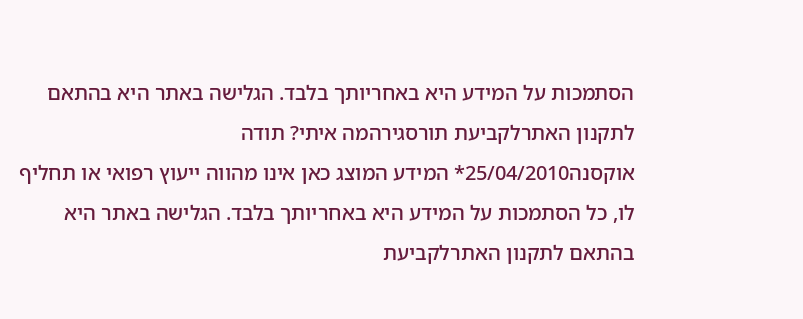הסתמכות על המידע היא באחריותך בלבד. הגלישה באתר היא בהתאם לתקנון האתרלקביעת תורסגירהמה איתי? תודה
אוקסנה25/04/2010* המידע המוצג כאן אינו מהווה ייעוץ רפואי או תחליף לו, כל הסתמכות על המידע היא באחריותך בלבד. הגלישה באתר היא בהתאם לתקנון האתרלקביעת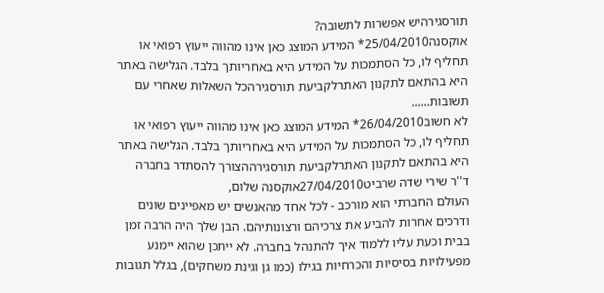תורסגירהיש אפשרות לתשובה?
אוקסנה25/04/2010* המידע המוצג כאן אינו מהווה ייעוץ רפואי או תחליף לו, כל הסתמכות על המידע היא באחריותך בלבד. הגלישה באתר היא בהתאם לתקנון האתרלקביעת תורסגירהכל השאלות שאחרי עם תשובות......
לא חשוב26/04/2010* המידע המוצג כאן אינו מהווה ייעוץ רפואי או תחליף לו, כל הסתמכות על המידע היא באחריותך בלבד. הגלישה באתר היא בהתאם לתקנון האתרלקביעת תורסגירההצורך להסתדר בחברה
ד''ר שירי שדה שרביט27/04/2010אוקסנה שלום,
העולם החברתי הוא מורכב - לכל אחד מהאנשים יש מאפיינים שונים ודרכים אחרות להביע את צרכיהם ורצונותיהם. הבן שלך היה הרבה זמן בבית וכעת עליו ללמוד איך להתנהל בחברה. לא ייתכן שהוא יימנע מפעילויות בסיסיות והכרחיות בגילו (כמו גן וגינת משחקים), בגלל תגובות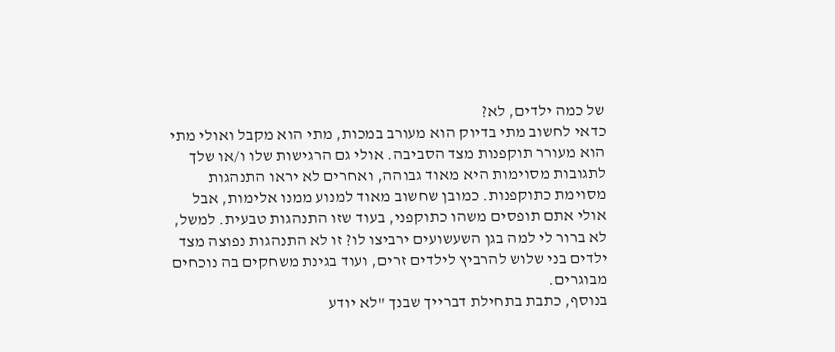של כמה ילדים, לא?
כדאי לחשוב מתי בדיוק הוא מעורב במכות, מתי הוא מקבל ואולי מתי הוא מעורר תוקפנות מצד הסביבה. אולי גם הרגישות שלו ו/או שלך לתגובות מסוימות היא מאוד גבוהה, ואחרים לא יראו התנהגות מסוימת כתוקפנות. כמובן שחשוב מאוד למנוע ממנו אלימות, אבל אולי אתם תופסים משהו כתוקפני, בעוד שזו התנהגות טבעית. למשל, לא ברור לי למה בגן השעשועים ירביצו לו? זו לא התנהגות נפוצה מצד ילדים בני שלוש להרביץ לילדים זרים, ועוד בגינת משחקים בה נוכחים מבוגרים.
בנוסף, כתבת בתחילת דברייך שבנך "לא יודע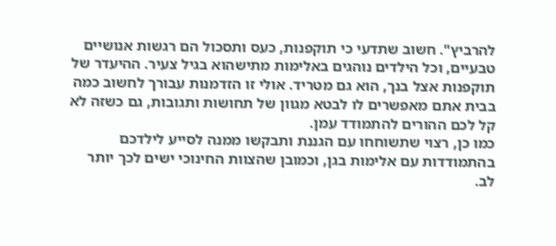להרביץ". חשוב שתדעי כי תוקפנות, כעס ותסכול הם רגשות אנושיים טבעיים, וכל הילדים נוהגים באלימות מתישהוא בגיל צעיר. ההיעדר של תוקפנות אצל בנך, הוא גם מטריד. אולי זו הזדמנות עבורך לחשוב כמה בבית אתם מאפשרים לו לבטא מגוון של תחושות ותגובות, גם כשזה לא קל לכם ההורים להתמודד עמן.
כמו כן, רצוי שתשוחחו עם הגננת ותבקשו ממנה לסייע לילדכם בהתמודדות עם אלימות בגן, וכמובן שהצוות החינוכי ישים לכך יותר לב.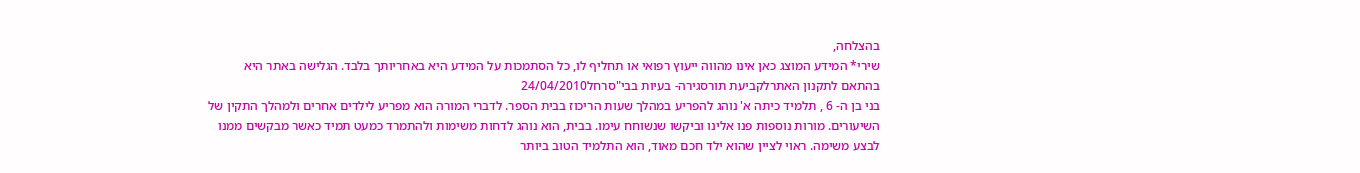בהצלחה,
שירי* המידע המוצג כאן אינו מהווה ייעוץ רפואי או תחליף לו, כל הסתמכות על המידע היא באחריותך בלבד. הגלישה באתר היא בהתאם לתקנון האתרלקביעת תורסגירה- בעיות בבי"סרחל24/04/2010
בני בן ה- 6 , תלמיד כיתה א' נוהג להפריע במהלך שעות הריכוז בבית הספר. לדברי המורה הוא מפריע לילדים אחרים ולמהלך התקין של השיעורים. מורות נוספות פנו אלינו וביקשו שנשוחח עימו. בבית, הוא נוהג לדחות משימות ולהתמרד כמעט תמיד כאשר מבקשים ממנו לבצע משימה. ראוי לציין שהוא ילד חכם מאוד, הוא התלמיד הטוב ביותר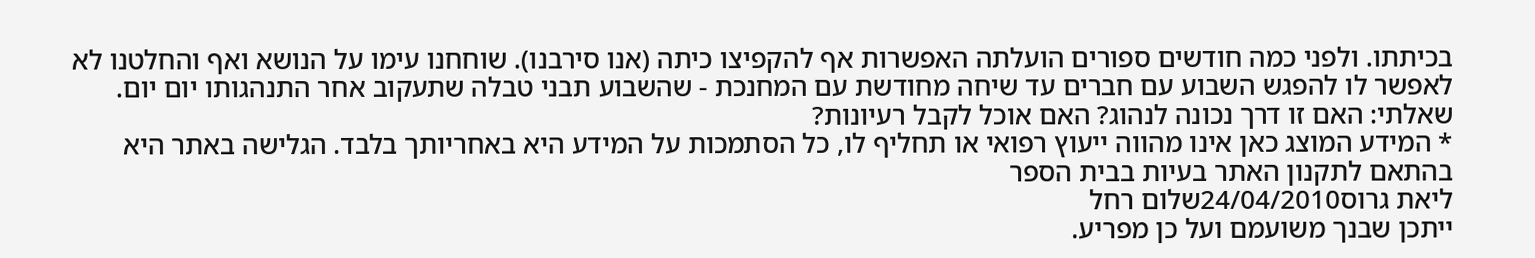בכיתתו. ולפני כמה חודשים ספורים הועלתה האפשרות אף להקפיצו כיתה (אנו סירבנו). שוחחנו עימו על הנושא ואף והחלטנו לא לאפשר לו להפגש השבוע עם חברים עד שיחה מחודשת עם המחנכת - שהשבוע תבני טבלה שתעקוב אחר התנהגותו יום יום. שאלתי: האם זו דרך נכונה לנהוג? האם אוכל לקבל רעיונות?
* המידע המוצג כאן אינו מהווה ייעוץ רפואי או תחליף לו, כל הסתמכות על המידע היא באחריותך בלבד. הגלישה באתר היא בהתאם לתקנון האתר בעיות בבית הספר
ליאת גרוס24/04/2010שלום רחל
ייתכן שבנך משועמם ועל כן מפריע.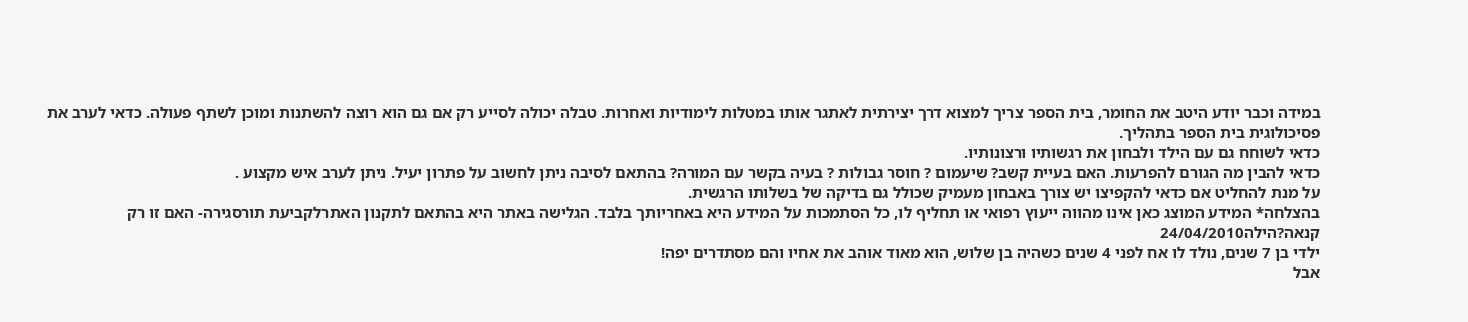במידה וכבר יודע היטב את החומר, בית הספר צריך למצוא דרך יצירתית לאתגר אותו במטלות לימודיות ואחרות. טבלה יכולה לסייע רק אם גם הוא רוצה להשתנות ומוכן לשתף פעולה. כדאי לערב את פסיכולוגית בית הספר בתהליך.
כדאי לשוחח גם עם הילד ולבחון את רגשותיו ורצונותיו.
כדאי להבין מה הגורם להפרעות. האם בעיית קשב? שיעמום ? חוסר גבולות ? בעיה בקשר עם המורה? בהתאם לסיבה ניתן לחשוב על פתרון יעיל. ניתן לערב איש מקצוע .
על מנת להחליט אם כדאי להקפיצו יש צורך באבחון מעמיק שכולל גם בדיקה של בשלותו הרגשית.
בהצלחה* המידע המוצג כאן אינו מהווה ייעוץ רפואי או תחליף לו, כל הסתמכות על המידע היא באחריותך בלבד. הגלישה באתר היא בהתאם לתקנון האתרלקביעת תורסגירה- האם זו רק קנאה?הילה24/04/2010
ילדי בן 7 שנים, נולד לו אח לפני 4 שנים כשהיה בן שלוש, הוא מאוד אוהב את אחיו והם מסתדרים יפה!
אבל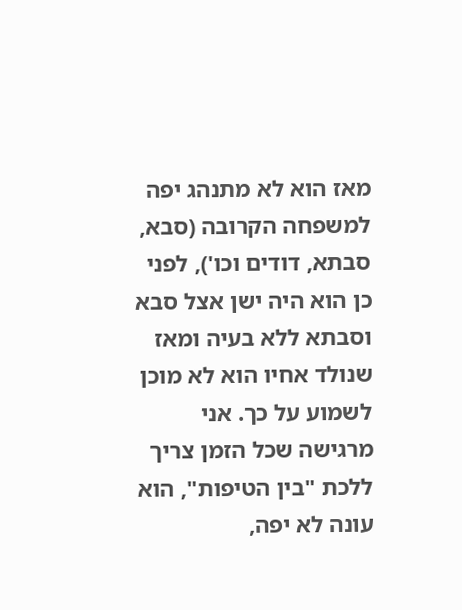מאז הוא לא מתנהג יפה למשפחה הקרובה (סבא, סבתא, דודים וכו'), לפני כן הוא היה ישן אצל סבא וסבתא ללא בעיה ומאז שנולד אחיו הוא לא מוכן לשמוע על כך. אני מרגישה שכל הזמן צריך ללכת "בין הטיפות", הוא עונה לא יפה,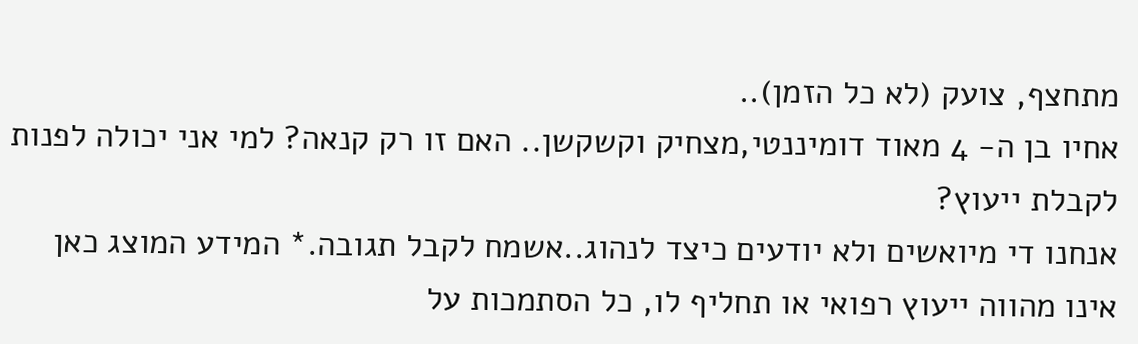מתחצף, צועק (לא כל הזמן)..
אחיו בן ה- 4 מאוד דומיננטי,מצחיק וקשקשן.. האם זו רק קנאה? למי אני יכולה לפנות לקבלת ייעוץ?
אנחנו די מיואשים ולא יודעים כיצד לנהוג..אשמח לקבל תגובה.* המידע המוצג כאן אינו מהווה ייעוץ רפואי או תחליף לו, כל הסתמכות על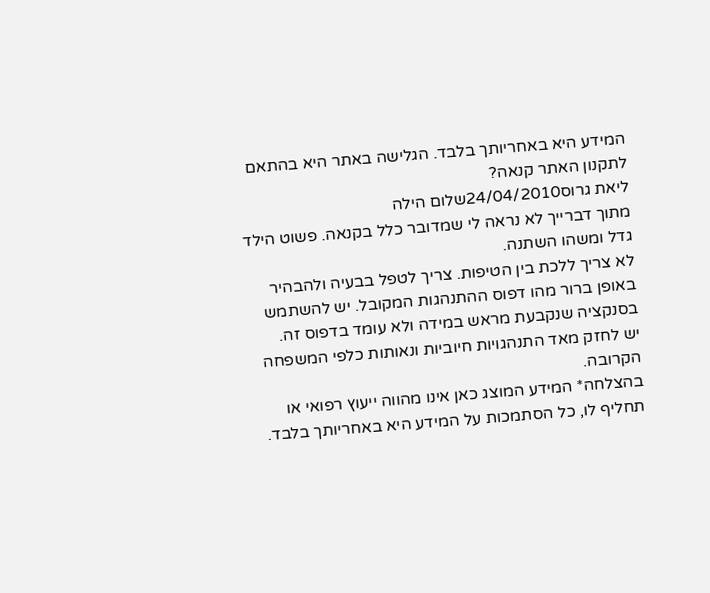המידע היא באחריותך בלבד. הגלישה באתר היא בהתאם לתקנון האתר קנאה?
ליאת גרוס24/04/2010שלום הילה
מתוך דברייך לא נראה לי שמדובר כלל בקנאה. פשוט הילד גדל ומשהו השתנה.
לא צריך ללכת בין הטיפות. צריך לטפל בבעיה ולהבהיר באופן ברור מהו דפוס ההתנהגות המקובל. יש להשתמש בסנקציה שנקבעת מראש במידה ולא עומד בדפוס זה.
יש לחזק מאד התנהגויות חיוביות ונאותות כלפי המשפחה הקרובה.
בהצלחה* המידע המוצג כאן אינו מהווה ייעוץ רפואי או תחליף לו, כל הסתמכות על המידע היא באחריותך בלבד.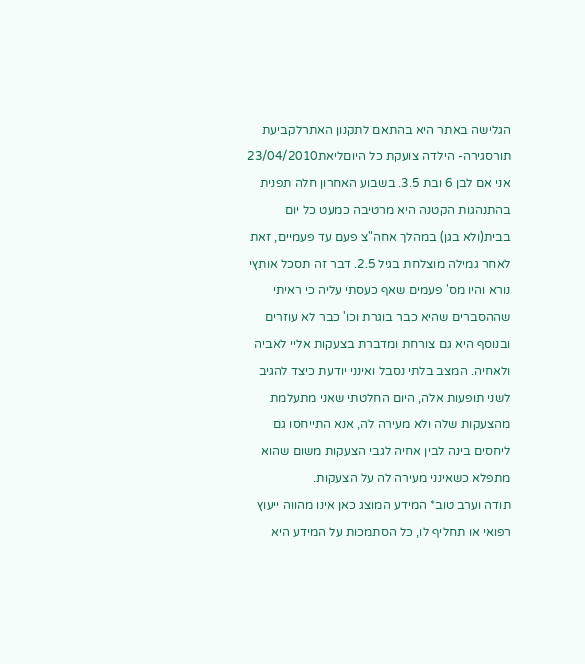הגלישה באתר היא בהתאם לתקנון האתרלקביעת תורסגירה- הילדה צועקת כל היוםליאת23/04/2010
אני אם לבן 6 ובת 3.5. בשבוע האחרון חלה תפנית בהתנהגות הקטנה היא מרטיבה כמעט כל יום בבית(ולא בגן) במהלך אחה"צ פעם עד פעמיים, זאת לאחר גמילה מוצלחת בגיל 2.5. דבר זה תסכל אותץי נורא והיו מס' פעמים שאף כעסתי עליה כי ראיתי שההסברים שהיא כבר בוגרת וכו' כבר לא עוזרים ובנוסף היא גם צורחת ומדברת בצעקות אליי לאביה ולאחיה. המצב בלתי נסבל ואינני יודעת כיצד להגיב לשני תופעות אלה, היום החלטתי שאני מתעלמת מהצעקות שלה ולא מעירה לה, אנא התייחסו גם ליחסים בינה לבין אחיה לגבי הצעקות משום שהוא מתפלא כשאינני מעירה לה על הצעקות.
תודה וערב טוב* המידע המוצג כאן אינו מהווה ייעוץ רפואי או תחליף לו, כל הסתמכות על המידע היא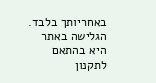באחריותך בלבד. הגלישה באתר היא בהתאם לתקנון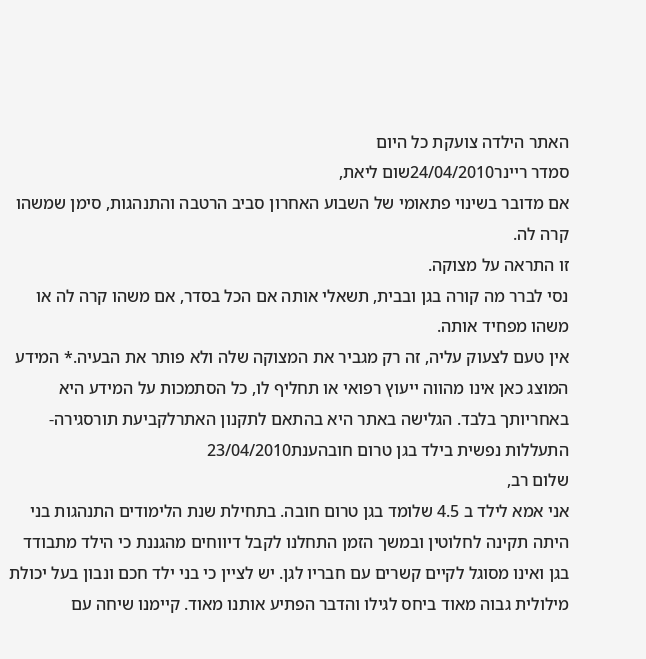האתר הילדה צועקת כל היום
סמדר ריינר24/04/2010שום ליאת,
אם מדובר בשינוי פתאומי של השבוע האחרון סביב הרטבה והתנהגות, סימן שמשהו קרה לה.
זו התראה על מצוקה.
נסי לברר מה קורה בגן ובבית, תשאלי אותה אם הכל בסדר, אם משהו קרה לה או משהו מפחיד אותה.
אין טעם לצעוק עליה, זה רק מגביר את המצוקה שלה ולא פותר את הבעיה.* המידע המוצג כאן אינו מהווה ייעוץ רפואי או תחליף לו, כל הסתמכות על המידע היא באחריותך בלבד. הגלישה באתר היא בהתאם לתקנון האתרלקביעת תורסגירה- התעללות נפשית בילד בגן טרום חובהענת23/04/2010
שלום רב,
אני אמא לילד ב 4.5 שלומד בגן טרום חובה. בתחילת שנת הלימודים התנהגות בני היתה תקינה לחלוטין ובמשך הזמן התחלנו לקבל דיווחים מהגננת כי הילד מתבודד בגן ואינו מסוגל לקיים קשרים עם חבריו לגן. יש לציין כי בני ילד חכם ונבון בעל יכולת מילולית גבוה מאוד ביחס לגילו והדבר הפתיע אותנו מאוד. קיימנו שיחה עם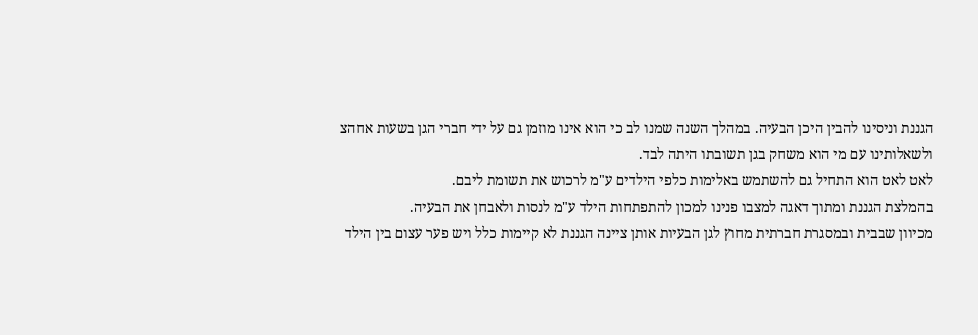הגננת וניסינו להבין היכן הבעיה. במהלך השנה שמנו לב כי הוא אינו מוזמן גם על ידי חברי הגן בשעות אחהצ ולשאלותינו עם מי הוא משחק בגן תשובתו היתה לבד.
לאט לאט הוא התחיל גם להשתמש באלימות כלפי הילדים ע"מ לרכוש את תשומת ליבם.
בהמלצת הגננת ומתוך דאגה למצבו פנינו למכון להתפתחות הילד ע"מ לנסות ולאבחן את הבעיה.
מכיוון שבבית ובמסגרת חברתית מחוץ לגן הבעיות אותן ציינה הגננת לא קיימות כלל ויש פער עצום בין הילד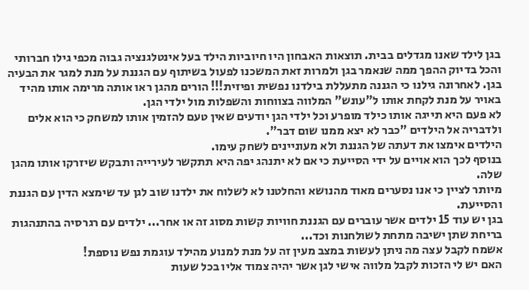בגן לילד שאנו מגדלים בבית. תוצאות האבחון היו חיוביות הילד בעל אינטלגנציה גבוה מכפי גילו חברותי והכל בדיוק ההפך ממה שנאמר בגן ולמרות זאת המשכנו לפעול בשיתוף עם הגננת על מנת למגר את הבעיה בגן. לאחרונה גילנו כי הגננה מתעללת בילדנו נפשית ופיזית!!! הורים מהגן ראו אותה מרימה אותו מהיד באויר על מנת לקחת אותו ל"עונש" המלווה בצווחות והשפלות מול ילדי הגן.
לא פעם היא תייגה אותו כילד מופרע וכל ילדי הגן יודעים שאין טעם להזמין אותו למשחק כי הוא אלים ולדבריה אל הילדים "כבר לא יצא ממנו שום דבר".
הילדים אימצו את דעתה של הגננת ולא מעוניינים לשחק עימו.
בנוסף לכך הוא אויים על ידי הסייעת כי אם לא יתנהג יפה היא תתקשר לעירייה ותבקש שיזרקו אותו מהגן שלה.
מיותר לציין כי אנו נסערים מאוד מהנושא והחלטנו לא לשלוח את ילדנו שוב לגן עד שימצא הדין עם הגננת והסייעת.
בגן יש עוד 15 ילדים אשר עוברים עם הגננת חוויות קשות מסוג זה או אחר... ילדים עם רגרסיה בהתנהגות בריחת שתן ישיבה מתחת לשולחנות וכד...
אשמח לקבל עצה מה ניתן לעשות במצב מעין זה על מנת למנוע מהילד עוגמת נפש נוספת!
האם יש לי הזכות לקבל מלווה אישי לגן אשר יהיה צמוד אליו בכל שעות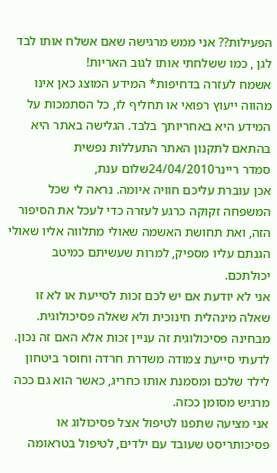הפעילות?? אני ממש מרגישה שאם אשלח אותו לבד לגן , כמו ששלחתי אותו לגוב האריות!
אשמח לעזרה בדחיפות* המידע המוצג כאן אינו מהווה ייעוץ רפואי או תחליף לו, כל הסתמכות על המידע היא באחריותך בלבד. הגלישה באתר היא בהתאם לתקנון האתר התעללות נפשית
סמדר ריינר24/04/2010שלום ענת,
אכן עוברת עליכם חוויה איומה. נראה לי שכל המשפחה זקוקה כרגע לעזרה כדי לעכל את הסיפור הזה, ואת תחושת האשמה שאולי מתלווה אליו שאולי הגנתם עליו מספיק, למרות שעשיתם כמיטב יכולתכם.
אני לא יודעת אם יש לכם זכות לסייעת או לא זו שאלה מינהלית חינוכית ולא שאלה פסיכולוגית.
מבחינה פסיכולוגית זה עניין זכות אלא האם זה נכון.
לדעתי סייעת צמודה משדרת חרדה וחוסר ביטחון לילד שלכם ומסמנת אותו כחריג, כאשר הוא גם ככה מרגיש מסומן ככזה.
אני מציעה שתפנו לטיפול אצל פסיכולוג או פסיכותריסט שעובד עם ילדים, לטיפול בטראומה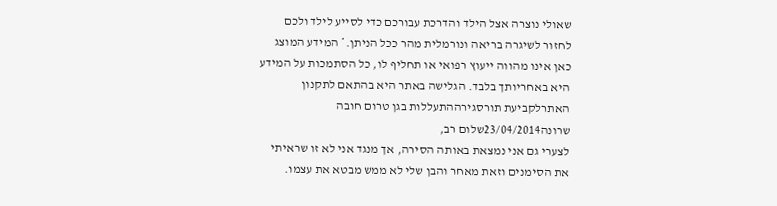שאולי נוצרה אצל הילד והדרכת עבורכם כדי לסייע לילד ולכם לחזור לשיגרה בריאה ונורמלית מהר ככל הניתן.* המידע המוצג כאן אינו מהווה ייעוץ רפואי או תחליף לו, כל הסתמכות על המידע היא באחריותך בלבד. הגלישה באתר היא בהתאם לתקנון האתרלקביעת תורסגירההתעללות בגן טרום חובה
שרונה23/04/2014שלום רב,
לצערי גם אני נמצאת באותה הסירה, אך מנגד אני לא זו שראיתי את הסימנים וזאת מאחר והבן שלי לא ממש מבטא את עצמו.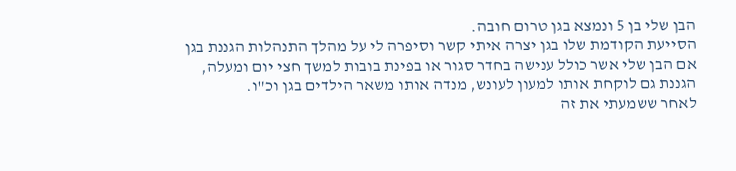הבן שלי בן 5 ונמצא בגן טרום חובה.
הסייעת הקודמת שלו בגן יצרה איתי קשר וסיפרה לי על מהלך התנהלות הגננת בגן אם הבן שלי אשר כולל ענישה בחדר סגור או בפינת בובות למשך חצי יום ומעלה, הגננת גם לוקחת אותו למעון לעונש, מנדה אותו משאר הילדים בגן וכ"ו.
לאחר ששמעתי את זה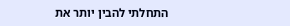התחלתי להבין יותר את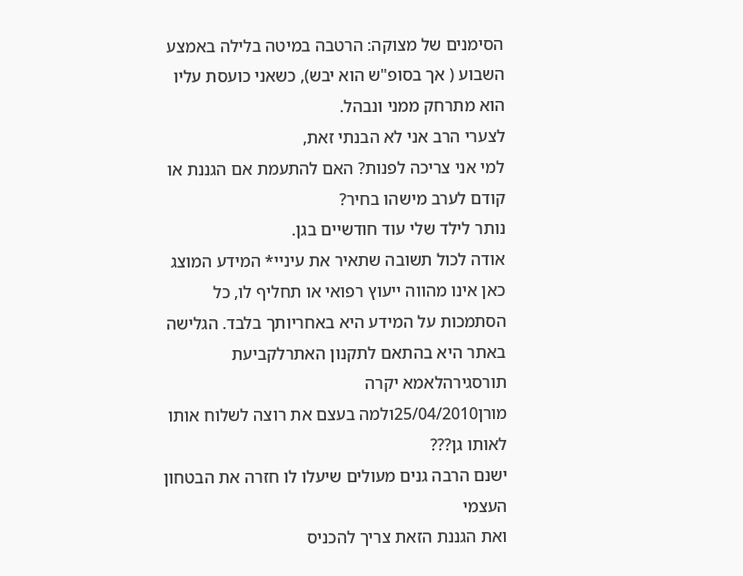הסימנים של מצוקה: הרטבה במיטה בלילה באמצע השבוע ( אך בסופ"ש הוא יבש), כשאני כועסת עליו הוא מתרחק ממני ונבהל.
לצערי הרב אני לא הבנתי זאת,
למי אני צריכה לפנות? האם להתעמת אם הגננת או קודם לערב מישהו בחיר?
נותר לילד שלי עוד חודשיים בגן.
אודה לכול תשובה שתאיר את עיניי* המידע המוצג כאן אינו מהווה ייעוץ רפואי או תחליף לו, כל הסתמכות על המידע היא באחריותך בלבד. הגלישה באתר היא בהתאם לתקנון האתרלקביעת תורסגירהלאמא יקרה
מורן25/04/2010ולמה בעצם את רוצה לשלוח אותו לאותו גן???
ישנם הרבה גנים מעולים שיעלו לו חזרה את הבטחון העצמי
ואת הגננת הזאת צריך להכניס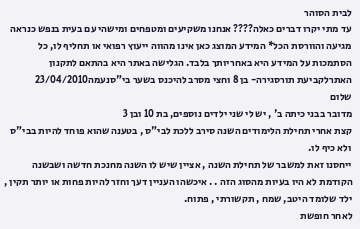לבית הסוהר
עד מתי יקרו דברים כאלה???? אנחנו משקיעים ומטפחים ומישהי עם בעית בנפש כנראה מגיעה והוורסת הכל* המידע המוצג כאן אינו מהווה ייעוץ רפואי או תחליף לו, כל הסתמכות על המידע היא באחריותך בלבד. הגלישה באתר היא בהתאם לתקנון האתרלקביעת תורסגירה- בן 8 וחצי מסרב להיכנס בשער בי"סנעמה23/04/2010
שלום
מדובר בבני כיתה ב' , יש לי שני ילדים נוספים, בת 10 ובן 3
קצת אחרי תחילת הלימודים השנה סירב ללכת לבי"ס , בטענה שהוא פוחד להיות בבי"ס ולא כיף לו.
ייחסנו זאת למשבר של תחילת השנה , אציין שיש לו השנה מחנכת חדשה ושבשנה הקודמת לא היו בעיות מהסוג הזה . . איכשהו העניין דעך וחזר להיות פחות או יותר תקין , ילד שלומד היטב, שמח , תקשורתי , פתוח.
לאחר חופשת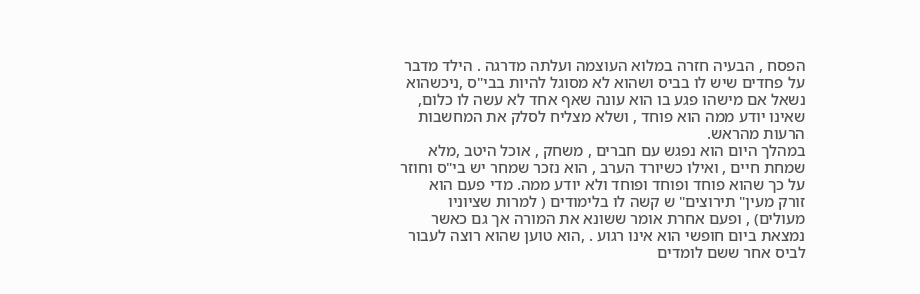הפסח , הבעיה חזרה במלוא העוצמה ועלתה מדרגה . הילד מדבר על פחדים שיש לו בביס ושהוא לא מסוגל להיות בבי"ס ,ניכשהוא נשאל אם מישהו פגע בו הוא עונה שאף אחד לא עשה לו כלום, שאינו יודע ממה הוא פוחד , ושלא מצליח לסלק את המחשבות הרעות מהראש.
במהלך היום הוא נפגש עם חברים , משחק , אוכל היטב ,מלא שמחת חיים , ואילו כשיורד הערב , הוא נזכר שמחר יש בי"ס וחוזר על כך שהוא פוחד ופוחד ופוחד ולא יודע ממה. מדי פעם הוא זורק מעין" תירוצים" ש קשה לו בלימודים ( למרות שציוניו מעולים) , ופעם אחרת אומר ששונא את המורה אך גם כאשר נמצאת ביום חופשי הוא אינו רגוע . ,הוא טוען שהוא רוצה לעבור לביס אחר ששם לומדים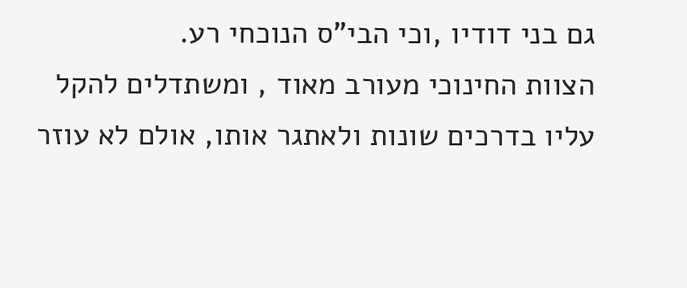גם בני דודיו ,וכי הבי"ס הנוכחי רע.
הצוות החינוכי מעורב מאוד , ומשתדלים להקל עליו בדרכים שונות ולאתגר אותו, אולם לא עוזר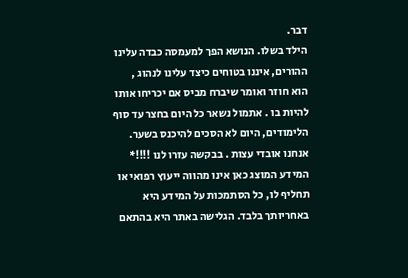דבר.
הילד בשלו. הנושא הפך למעמסה כבדה עלינו ההורים, איננו בטוחים כיצד עלינו לנהוג ,
הוא חוזר ואומר שיברח מביס אם יכריחו אותו להיות בו . אתמול נשאר כל היום בחצר עד סוף הלימודים, היום לא הסכים להיכנס בשער.
אנחנו אובדי עצות . בבקשה עזרו לנו !!!!* המידע המוצג כאן אינו מהווה ייעוץ רפואי או תחליף לו, כל הסתמכות על המידע היא באחריותך בלבד. הגלישה באתר היא בהתאם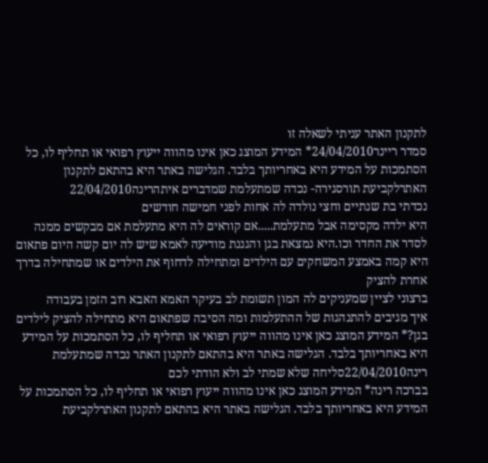לתקנון האתר עניתי לשאלה זו
סמדר ריינר24/04/2010* המידע המוצג כאן אינו מהווה ייעוץ רפואי או תחליף לו, כל הסתמכות על המידע היא באחריותך בלבד. הגלישה באתר היא בהתאם לתקנון האתרלקביעת תורסגירה- נכדה שמתעלמת שמדברים איתהרינה22/04/2010
נכדתי בת שנתיים וחצי נולדה לה אחות לפני חמישה חודשים
היא ילדה מקסימה אבל מתעלמת.....אם קוראים לה היא מתעלמת אם מבקשים ממנה לסדר את החדר וכו.היא נמצאת בגן והגננת מודיעה לאמא שיש לה יום קשה היום פתאום היא קמה באמצע המשחקים עם הילדים ומתחילה לדחוף את הילדים או שמתחילה בדרך אחרת להציק
ברצוני לציין שמעניקים לה המון תשומת לב בעיקר האמא האבא רוב הזמן בעבודה
איך מגיבים להתנהגות של ההתעלמות ומה הסיבה שפתאום היא מתחילה להציק לילדים בגן?* המידע המוצג כאן אינו מהווה ייעוץ רפואי או תחליף לו, כל הסתמכות על המידע היא באחריותך בלבד. הגלישה באתר היא בהתאם לתקנון האתר נכדה שמתעלמת
רינה22/04/2010סליחה שלא שמתי לב ולא הודתי לכם
בברכה רינה* המידע המוצג כאן אינו מהווה ייעוץ רפואי או תחליף לו, כל הסתמכות על המידע היא באחריותך בלבד. הגלישה באתר היא בהתאם לתקנון האתרלקביעת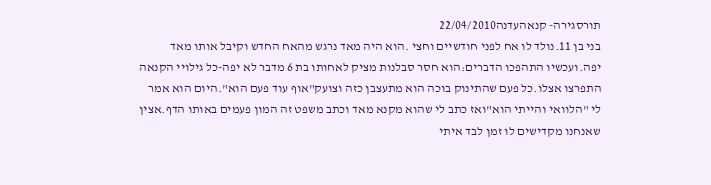תורסגירה- קנאהעדנה22/04/2010
בני בן 11.נולד לו אח לפני חודשיים וחצי .הוא היה מאד נרגש מהאח החדש וקיבל אותו מאד יפה.ועכשיו התהפכו הדברים:הוא חסר סבלנות מציק לאחותו בת 6 מדבר לא יפה-כל גילויי הקנאה התפרצו אצלו.כל פעם שהתינוק בוכה הוא מתעצבן כזה וצועק"אוף עוד פעם הוא".היום הוא אמר לי "הלוואי והייתי הוא"ואז כתב לי שהוא מקנא מאד וכתב משפט זה המון פעמים באותו הדף.אצין שאנחנו מקדישים לו זמן לבד איתי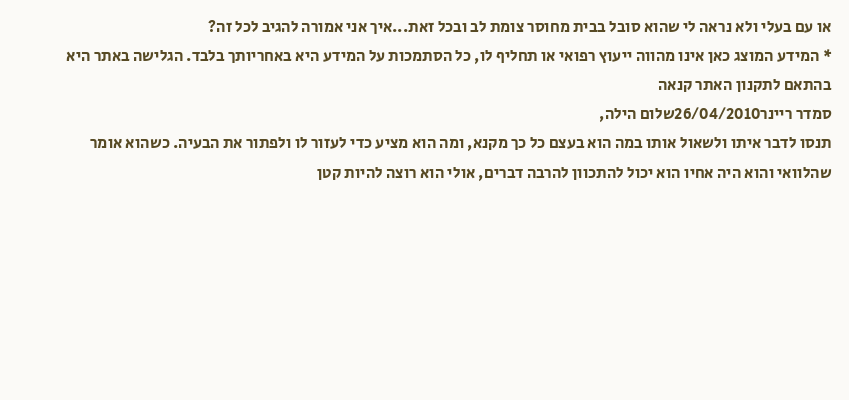או עם בעלי ולא נראה לי שהוא סובל בבית מחוסר צומת לב ובכל זאת...איך אני אמורה להגיב לכל זה?
* המידע המוצג כאן אינו מהווה ייעוץ רפואי או תחליף לו, כל הסתמכות על המידע היא באחריותך בלבד. הגלישה באתר היא בהתאם לתקנון האתר קנאה
סמדר ריינר26/04/2010שלום הילה,
תנסו לדבר איתו ולשאול אותו במה הוא בעצם כל כך מקנא, ומה הוא מציע כדי לעזור לו ולפתור את הבעיה. כשהוא אומר שהלוואי והוא היה אחיו הוא יכול להתכוון להרבה דברים, אולי הוא רוצה להיות קטן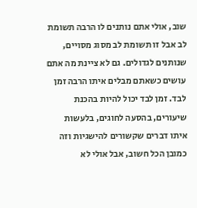שוב, אולי אתם נותנים לו הרבה תשומת לב אבל זו תשומת לב מסוג מסויים, שנותנים לגדולים. גם לא ציינת מה אתם עושים כשאתם מבלים איתו הרבה זמן לבד. זמן לבד יכול להיות בהכנת שיעורים, בהסעה לחוגים, בלעשות איתו דברים שקשורים להישגיות וזה כמובן הכל חשוב, אבל אולי לא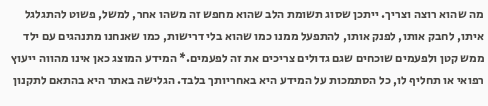מה שהוא רוצה וצריך. ייתכן שסוג תשומת הלב שהוא מחפש זה משהו אחר, למשל, פשוט להתגלגל איתו, לחבק אותו, לפנק אותו, להתפעל ממנו כמו שהוא בלי דרישות, כמו שאנחנו מתנהגים עם ילד ממש קטן ולפעמים שוכחים שגם גדולים צריכים את זה לפעמים.* המידע המוצג כאן אינו מהווה ייעוץ רפואי או תחליף לו, כל הסתמכות על המידע היא באחריותך בלבד. הגלישה באתר היא בהתאם לתקנון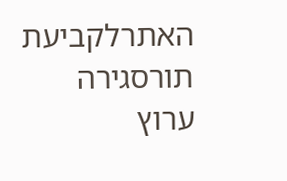האתרלקביעת תורסגירה
ערוץ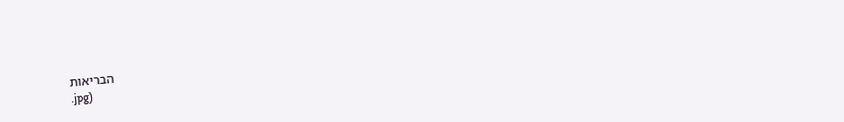הבריאות
.jpg)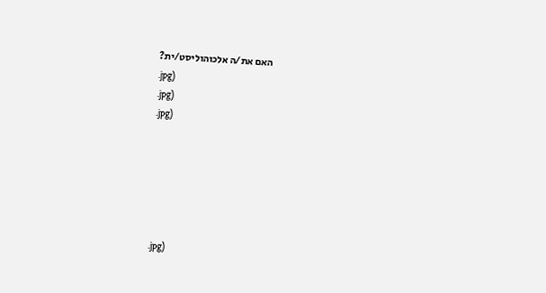האם את/ה אלכוהוליסט/ית?
.jpg)
.jpg)
.jpg)






.jpg)